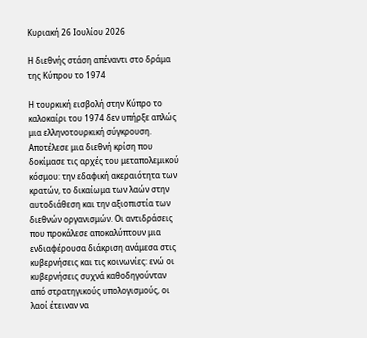Κυριακή 26 Ιουλίου 2026

Η διεθνής στάση απέναντι στο δράμα της Κύπρου το 1974

Η τουρκική εισβολή στην Κύπρο το καλοκαίρι του 1974 δεν υπήρξε απλώς μια ελληνοτουρκική σύγκρουση. Αποτέλεσε μια διεθνή κρίση που δοκίμασε τις αρχές του μεταπολεμικού κόσμου: την εδαφική ακεραιότητα των κρατών, το δικαίωμα των λαών στην αυτοδιάθεση και την αξιοπιστία των διεθνών οργανισμών. Οι αντιδράσεις που προκάλεσε αποκαλύπτουν μια ενδιαφέρουσα διάκριση ανάμεσα στις κυβερνήσεις και τις κοινωνίες: ενώ οι κυβερνήσεις συχνά καθοδηγούνταν από στρατηγικούς υπολογισμούς, οι λαοί έτειναν να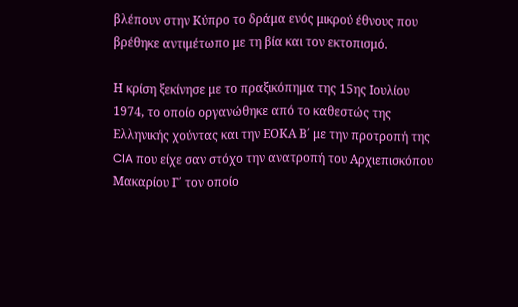βλέπουν στην Κύπρο το δράμα ενός μικρού έθνους που βρέθηκε αντιμέτωπο με τη βία και τον εκτοπισμό.

Η κρίση ξεκίνησε με το πραξικόπημα της 15ης Ιουλίου 1974, το οποίο οργανώθηκε από το καθεστώς της Ελληνικής χούντας και την ΕΟΚΑ Β΄ με την προτροπή της CIA που είχε σαν στόχο την ανατροπή του Αρχιεπισκόπου Μακαρίου Γ΄ τον οποίο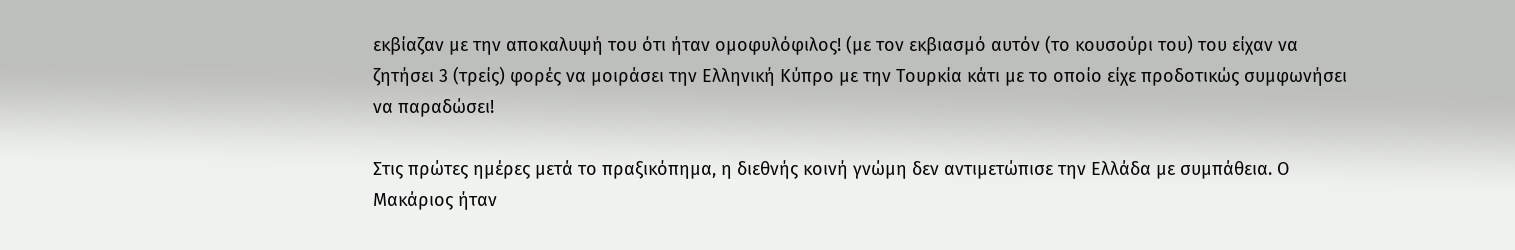εκβίαζαν με την αποκαλυψή του ότι ήταν ομοφυλόφιλος! (με τον εκβιασμό αυτόν (το κουσούρι του) του είχαν να ζητήσει 3 (τρείς) φορές να μοιράσει την Ελληνική Κύπρο με την Τουρκία κάτι με το οποίο είχε προδοτικώς συμφωνήσει να παραδώσει!

Στις πρώτες ημέρες μετά το πραξικόπημα, η διεθνής κοινή γνώμη δεν αντιμετώπισε την Ελλάδα με συμπάθεια. Ο Μακάριος ήταν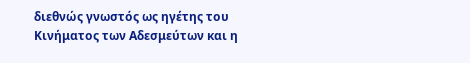διεθνώς γνωστός ως ηγέτης του Κινήματος των Αδεσμεύτων και η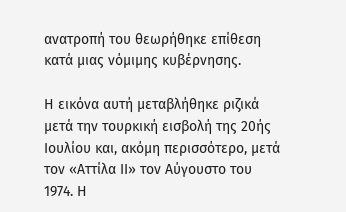ανατροπή του θεωρήθηκε επίθεση κατά μιας νόμιμης κυβέρνησης.

Η εικόνα αυτή μεταβλήθηκε ριζικά μετά την τουρκική εισβολή της 20ής Ιουλίου και, ακόμη περισσότερο, μετά τον «Αττίλα ΙΙ» τον Αύγουστο του 1974. Η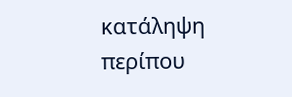κατάληψη περίπου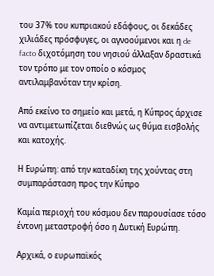του 37% του κυπριακού εδάφους, οι δεκάδες χιλιάδες πρόσφυγες, οι αγνοούμενοι και η de facto διχοτόμηση του νησιού άλλαξαν δραστικά τον τρόπο με τον οποίο ο κόσμος αντιλαμβανόταν την κρίση.

Από εκείνο το σημείο και μετά, η Κύπρος άρχισε να αντιμετωπίζεται διεθνώς ως θύμα εισβολής και κατοχής.

Η Ευρώπη: από την καταδίκη της χούντας στη συμπαράσταση προς την Κύπρο

Καμία περιοχή του κόσμου δεν παρουσίασε τόσο έντονη μεταστροφή όσο η Δυτική Ευρώπη.

Αρχικά, ο ευρωπαϊκός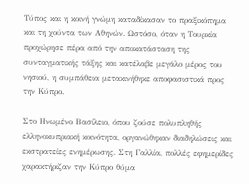Τύπος και η κοινή γνώμη καταδίκασαν το πραξικόπημα και τη χούντα των Αθηνών. Ωστόσο, όταν η Τουρκία προχώρησε πέρα από την αποκατάσταση της συνταγματικής τάξης και κατέλαβε μεγάλο μέρος του νησιού, η συμπάθεια μετακινήθηκε αποφασιστικά προς την Κύπρο.

Στο Ηνωμένο Βασίλειο, όπου ζούσε πολυπληθής ελληνοκυπριακή κοινότητα, οργανώθηκαν διαδηλώσεις και εκστρατείες ενημέρωσης. Στη Γαλλία, πολλές εφημερίδες χαρακτήριζαν την Κύπρο θύμα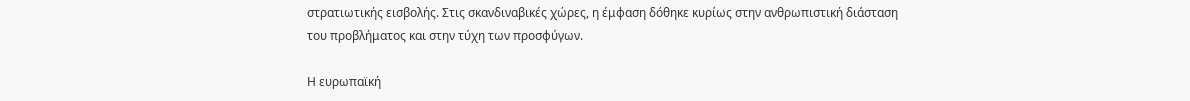στρατιωτικής εισβολής. Στις σκανδιναβικές χώρες, η έμφαση δόθηκε κυρίως στην ανθρωπιστική διάσταση του προβλήματος και στην τύχη των προσφύγων.

Η ευρωπαϊκή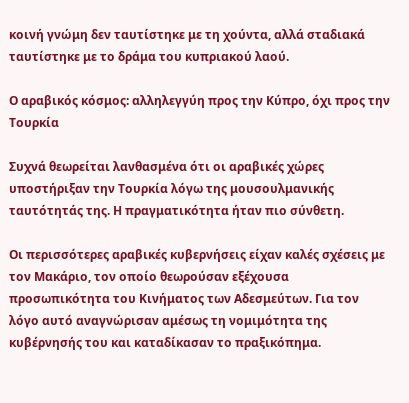κοινή γνώμη δεν ταυτίστηκε με τη χούντα, αλλά σταδιακά ταυτίστηκε με το δράμα του κυπριακού λαού.

Ο αραβικός κόσμος: αλληλεγγύη προς την Κύπρο, όχι προς την Τουρκία

Συχνά θεωρείται λανθασμένα ότι οι αραβικές χώρες υποστήριξαν την Τουρκία λόγω της μουσουλμανικής ταυτότητάς της. Η πραγματικότητα ήταν πιο σύνθετη.

Οι περισσότερες αραβικές κυβερνήσεις είχαν καλές σχέσεις με τον Μακάριο, τον οποίο θεωρούσαν εξέχουσα προσωπικότητα του Κινήματος των Αδεσμεύτων. Για τον λόγο αυτό αναγνώρισαν αμέσως τη νομιμότητα της κυβέρνησής του και καταδίκασαν το πραξικόπημα.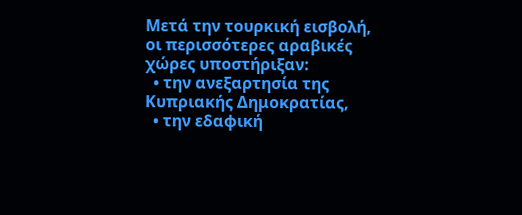Μετά την τουρκική εισβολή, οι περισσότερες αραβικές χώρες υποστήριξαν:
  • την ανεξαρτησία της Κυπριακής Δημοκρατίας,
  • την εδαφική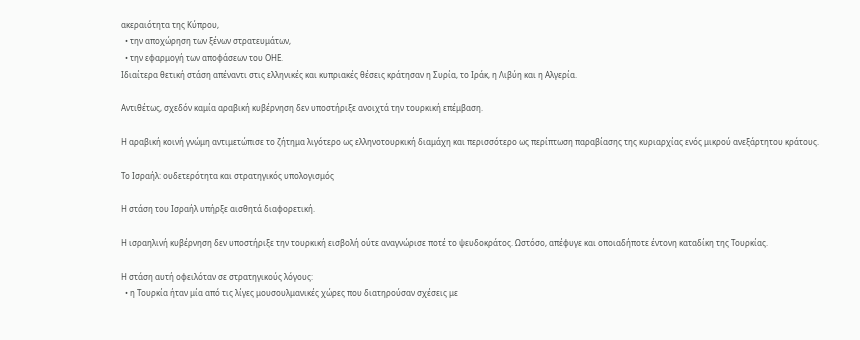ακεραιότητα της Κύπρου,
  • την αποχώρηση των ξένων στρατευμάτων,
  • την εφαρμογή των αποφάσεων του ΟΗΕ.
Ιδιαίτερα θετική στάση απέναντι στις ελληνικές και κυπριακές θέσεις κράτησαν η Συρία, το Ιράκ, η Λιβύη και η Αλγερία.

Αντιθέτως, σχεδόν καμία αραβική κυβέρνηση δεν υποστήριξε ανοιχτά την τουρκική επέμβαση.

Η αραβική κοινή γνώμη αντιμετώπισε το ζήτημα λιγότερο ως ελληνοτουρκική διαμάχη και περισσότερο ως περίπτωση παραβίασης της κυριαρχίας ενός μικρού ανεξάρτητου κράτους.

Το Ισραήλ: ουδετερότητα και στρατηγικός υπολογισμός

Η στάση του Ισραήλ υπήρξε αισθητά διαφορετική.

Η ισραηλινή κυβέρνηση δεν υποστήριξε την τουρκική εισβολή ούτε αναγνώρισε ποτέ το ψευδοκράτος. Ωστόσο, απέφυγε και οποιαδήποτε έντονη καταδίκη της Τουρκίας.

Η στάση αυτή οφειλόταν σε στρατηγικούς λόγους:
  • η Τουρκία ήταν μία από τις λίγες μουσουλμανικές χώρες που διατηρούσαν σχέσεις με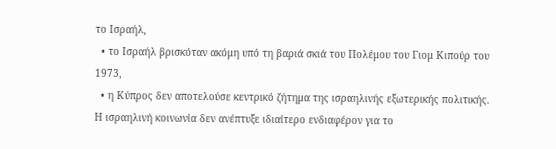το Ισραήλ,
  • το Ισραήλ βρισκόταν ακόμη υπό τη βαριά σκιά του Πολέμου του Γιομ Κιπούρ του 1973,
  • η Κύπρος δεν αποτελούσε κεντρικό ζήτημα της ισραηλινής εξωτερικής πολιτικής.
Η ισραηλινή κοινωνία δεν ανέπτυξε ιδιαίτερο ενδιαφέρον για το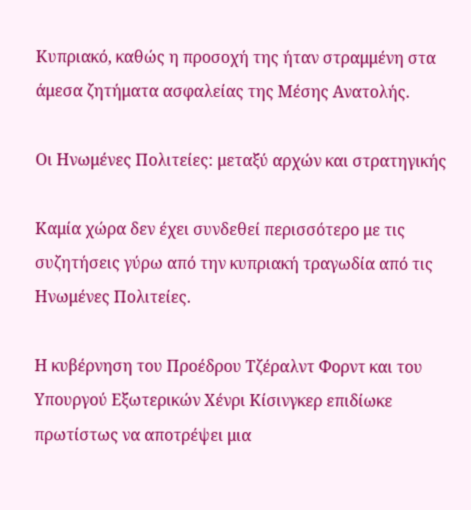Κυπριακό, καθώς η προσοχή της ήταν στραμμένη στα άμεσα ζητήματα ασφαλείας της Μέσης Ανατολής.

Οι Ηνωμένες Πολιτείες: μεταξύ αρχών και στρατηγικής

Καμία χώρα δεν έχει συνδεθεί περισσότερο με τις συζητήσεις γύρω από την κυπριακή τραγωδία από τις Ηνωμένες Πολιτείες.

Η κυβέρνηση του Προέδρου Τζέραλντ Φορντ και του Υπουργού Εξωτερικών Χένρι Κίσινγκερ επιδίωκε πρωτίστως να αποτρέψει μια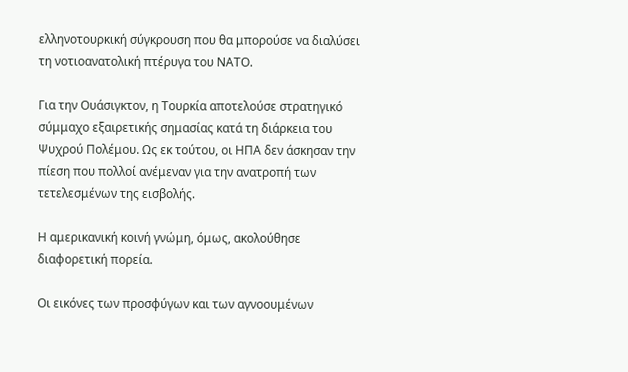ελληνοτουρκική σύγκρουση που θα μπορούσε να διαλύσει τη νοτιοανατολική πτέρυγα του ΝΑΤΟ.

Για την Ουάσιγκτον, η Τουρκία αποτελούσε στρατηγικό σύμμαχο εξαιρετικής σημασίας κατά τη διάρκεια του Ψυχρού Πολέμου. Ως εκ τούτου, οι ΗΠΑ δεν άσκησαν την πίεση που πολλοί ανέμεναν για την ανατροπή των τετελεσμένων της εισβολής.

Η αμερικανική κοινή γνώμη, όμως, ακολούθησε διαφορετική πορεία.

Οι εικόνες των προσφύγων και των αγνοουμένων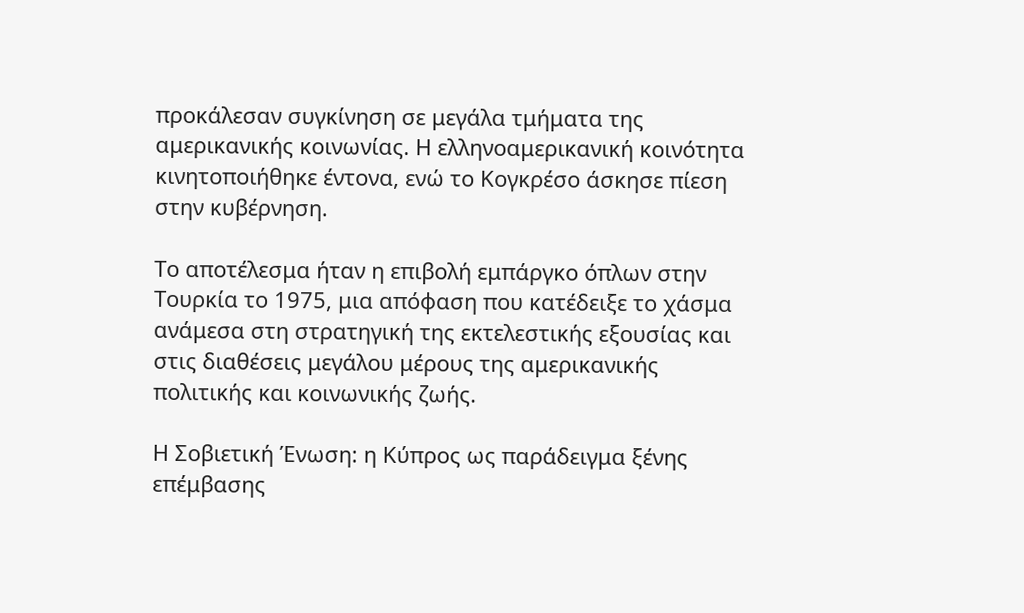προκάλεσαν συγκίνηση σε μεγάλα τμήματα της αμερικανικής κοινωνίας. Η ελληνοαμερικανική κοινότητα κινητοποιήθηκε έντονα, ενώ το Κογκρέσο άσκησε πίεση στην κυβέρνηση.

Το αποτέλεσμα ήταν η επιβολή εμπάργκο όπλων στην Τουρκία το 1975, μια απόφαση που κατέδειξε το χάσμα ανάμεσα στη στρατηγική της εκτελεστικής εξουσίας και στις διαθέσεις μεγάλου μέρους της αμερικανικής πολιτικής και κοινωνικής ζωής.

Η Σοβιετική Ένωση: η Κύπρος ως παράδειγμα ξένης επέμβασης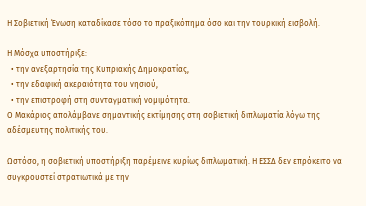Η Σοβιετική Ένωση καταδίκασε τόσο το πραξικόπημα όσο και την τουρκική εισβολή.

Η Μόσχα υποστήριξε:
  • την ανεξαρτησία της Κυπριακής Δημοκρατίας,
  • την εδαφική ακεραιότητα του νησιού,
  • την επιστροφή στη συνταγματική νομιμότητα.
Ο Μακάριος απολάμβανε σημαντικής εκτίμησης στη σοβιετική διπλωματία λόγω της αδέσμευτης πολιτικής του.

Ωστόσο, η σοβιετική υποστήριξη παρέμεινε κυρίως διπλωματική. Η ΕΣΣΔ δεν επρόκειτο να συγκρουστεί στρατιωτικά με την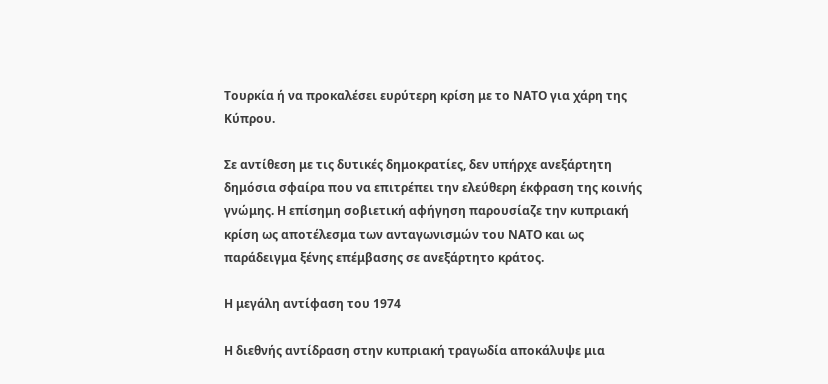Τουρκία ή να προκαλέσει ευρύτερη κρίση με το ΝΑΤΟ για χάρη της Κύπρου.

Σε αντίθεση με τις δυτικές δημοκρατίες, δεν υπήρχε ανεξάρτητη δημόσια σφαίρα που να επιτρέπει την ελεύθερη έκφραση της κοινής γνώμης. Η επίσημη σοβιετική αφήγηση παρουσίαζε την κυπριακή κρίση ως αποτέλεσμα των ανταγωνισμών του ΝΑΤΟ και ως παράδειγμα ξένης επέμβασης σε ανεξάρτητο κράτος.

Η μεγάλη αντίφαση του 1974

Η διεθνής αντίδραση στην κυπριακή τραγωδία αποκάλυψε μια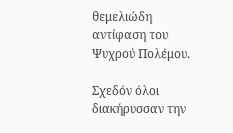θεμελιώδη αντίφαση του Ψυχρού Πολέμου.

Σχεδόν όλοι διακήρυσσαν την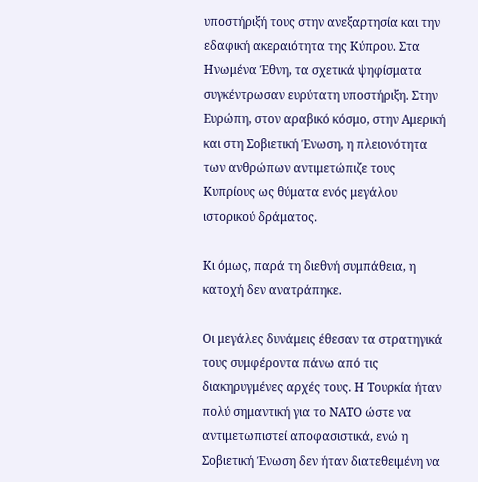υποστήριξή τους στην ανεξαρτησία και την εδαφική ακεραιότητα της Κύπρου. Στα Ηνωμένα Έθνη, τα σχετικά ψηφίσματα συγκέντρωσαν ευρύτατη υποστήριξη. Στην Ευρώπη, στον αραβικό κόσμο, στην Αμερική και στη Σοβιετική Ένωση, η πλειονότητα των ανθρώπων αντιμετώπιζε τους Κυπρίους ως θύματα ενός μεγάλου ιστορικού δράματος.

Κι όμως, παρά τη διεθνή συμπάθεια, η κατοχή δεν ανατράπηκε.

Οι μεγάλες δυνάμεις έθεσαν τα στρατηγικά τους συμφέροντα πάνω από τις διακηρυγμένες αρχές τους. Η Τουρκία ήταν πολύ σημαντική για το ΝΑΤΟ ώστε να αντιμετωπιστεί αποφασιστικά, ενώ η Σοβιετική Ένωση δεν ήταν διατεθειμένη να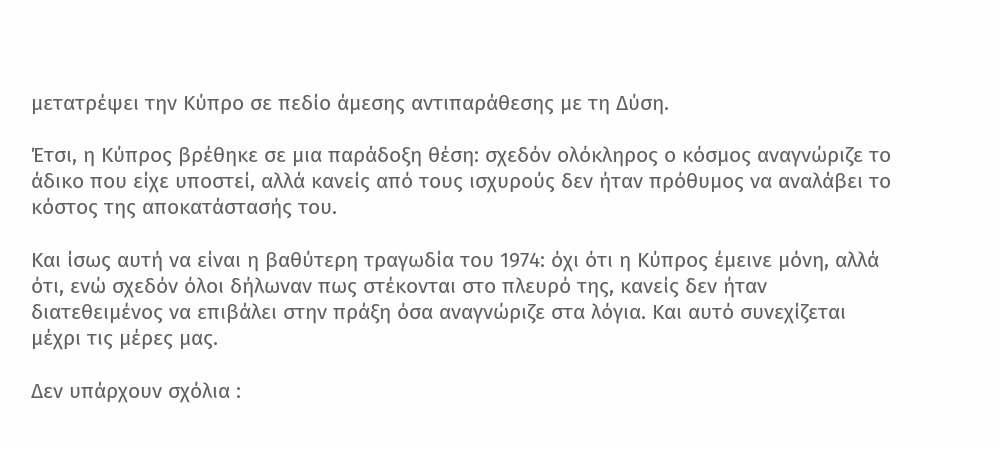μετατρέψει την Κύπρο σε πεδίο άμεσης αντιπαράθεσης με τη Δύση.

Έτσι, η Κύπρος βρέθηκε σε μια παράδοξη θέση: σχεδόν ολόκληρος ο κόσμος αναγνώριζε το άδικο που είχε υποστεί, αλλά κανείς από τους ισχυρούς δεν ήταν πρόθυμος να αναλάβει το κόστος της αποκατάστασής του.

Και ίσως αυτή να είναι η βαθύτερη τραγωδία του 1974: όχι ότι η Κύπρος έμεινε μόνη, αλλά ότι, ενώ σχεδόν όλοι δήλωναν πως στέκονται στο πλευρό της, κανείς δεν ήταν διατεθειμένος να επιβάλει στην πράξη όσα αναγνώριζε στα λόγια. Και αυτό συνεχίζεται μέχρι τις μέρες μας.

Δεν υπάρχουν σχόλια :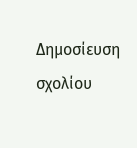Δημοσίευση σχολίου